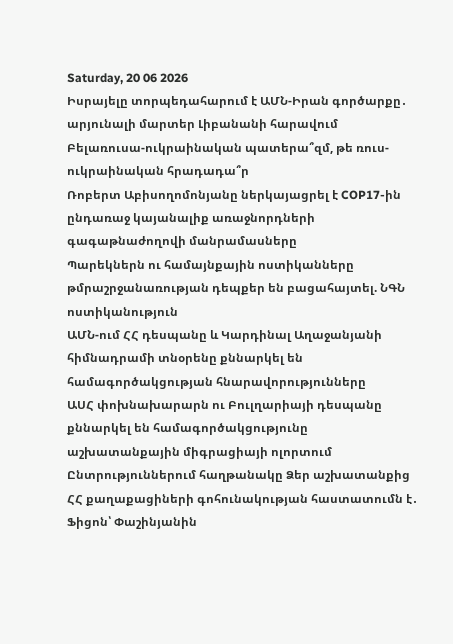Saturday, 20 06 2026
Իսրայելը տորպեդահարում է ԱՄՆ-Իրան գործարքը․ արյունալի մարտեր Լիբանանի հարավում
Բելառուսա-ուկրաինական պատերա՞զմ, թե ռուս-ուկրաինական հրադադա՞ր
Ռոբերտ Աբիսողոմոնյանը ներկայացրել է COP17-ին ընդառաջ կայանալիք առաջնորդների գագաթնաժողովի մանրամասները
Պարեկներն ու համայնքային ոստիկանները թմրաշրջանառության դեպքեր են բացահայտել. ՆԳՆ ոստիկանություն
ԱՄՆ-ում ՀՀ դեսպանը և Կարդինալ Աղաջանյանի հիմնադրամի տնօրենը քննարկել են համագործակցության հնարավորությունները
ԱՍՀ փոխնախարարն ու Բուլղարիայի դեսպանը քննարկել են համագործակցությունը աշխատանքային միգրացիայի ոլորտում
Ընտրություններում հաղթանակը Ձեր աշխատանքից ՀՀ քաղաքացիների գոհունակության հաստատումն է․ Ֆիցոն՝ Փաշինյանին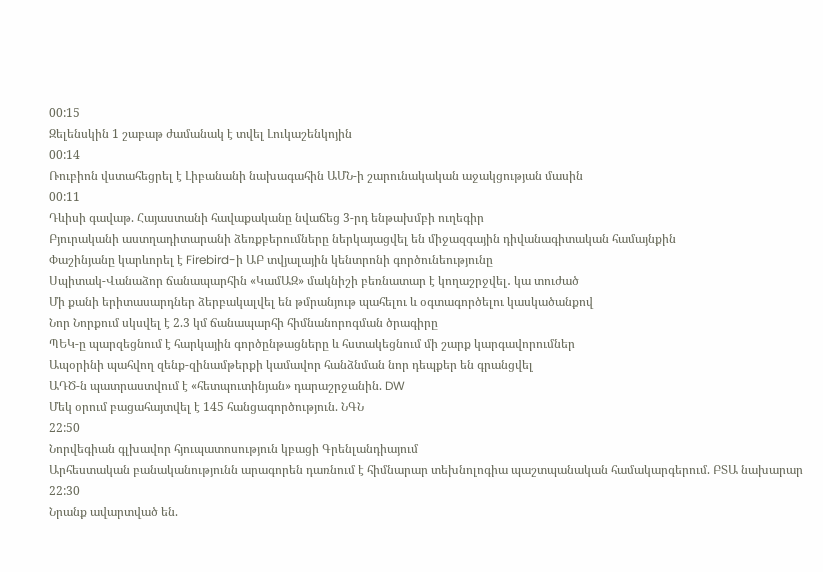00:15
Զելենսկին 1 շաբաթ ժամանակ է տվել Լուկաշենկոյին
00:14
Ռուբիոն վստահեցրել է Լիբանանի նախագահին ԱՄՆ-ի շարունակական աջակցության մասին
00:11
Դևիսի գավաթ. Հայաստանի հավաքականը նվաճեց 3-րդ ենթախմբի ուղեգիր
Բյուրականի աստղադիտարանի ձեռքբերումները ներկայացվել են միջազգային դիվանագիտական համայնքին
Փաշինյանը կարևորել է Firebird-ի ԱԲ տվյալային կենտրոնի գործունեությունը
Սպիտակ-Վանաձոր ճանապարհին «ԿամԱԶ» մակնիշի բեռնատար է կողաշրջվել․ կա տուժած
Մի քանի երիտասարդներ ձերբակալվել են թմրանյութ պահելու և օգտագործելու կասկածանքով
Նոր Նորքում սկսվել է 2.3 կմ ճանապարհի հիմնանորոգման ծրագիրը
ՊԵԿ-ը պարզեցնում է հարկային գործընթացները և հստակեցնում մի շարք կարգավորումներ
Ապօրինի պահվող զենք-զինամթերքի կամավոր հանձնման նոր դեպքեր են գրանցվել
ԱԴԾ-ն պատրաստվում է «հետպուտինյան» դարաշրջանին. DW
Մեկ օրում բացահայտվել է 145 հանցագործություն. ՆԳՆ
22:50
Նորվեգիան գլխավոր հյուպատոսություն կբացի Գրենլանդիայում
Արհեստական բանականությունն արագորեն դառնում է հիմնարար տեխնոլոգիա պաշտպանական համակարգերում. ԲՏԱ նախարար
22:30
Նրանք ավարտված են.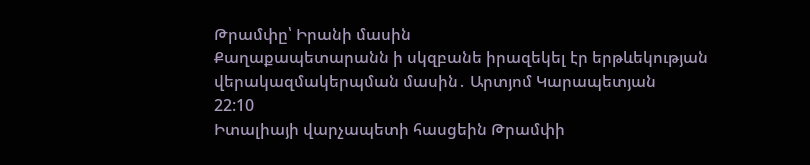Թրամփը՝ Իրանի մասին
Քաղաքապետարանն ի սկզբանե իրազեկել էր երթևեկության վերակազմակերպման մասին․ Արտյոմ Կարապետյան
22:10
Իտալիայի վարչապետի հասցեին Թրամփի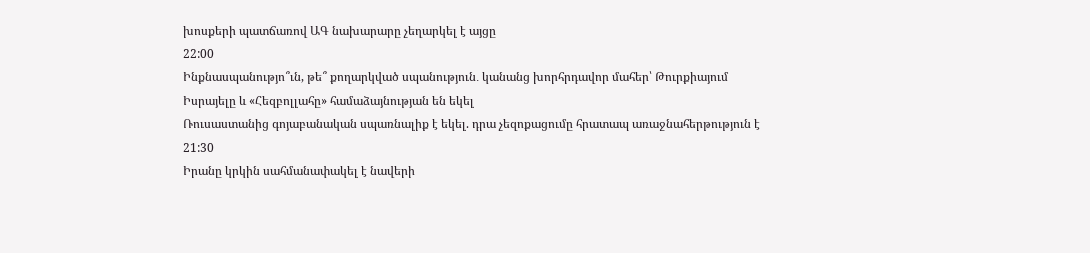խոսքերի պատճառով ԱԳ նախարարը չեղարկել է այցը
22:00
Ինքնասպանությո՞ւն, թե՞ քողարկված սպանություն․ կանանց խորհրդավոր մահեր՝ Թուրքիայում
Իսրայելը և «Հեզբոլլահը» համաձայնության են եկել
Ռուսաստանից գոյաբանական սպառնալիք է եկել. դրա չեզոքացումը հրատապ առաջնահերթություն է
21:30
Իրանը կրկին սահմանափակել է նավերի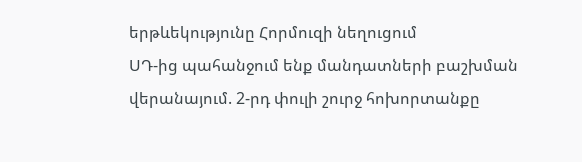երթևեկությունը Հորմուզի նեղուցում
ՍԴ-ից պահանջում ենք մանդատների բաշխման վերանայում. 2-րդ փուլի շուրջ հոխորտանքը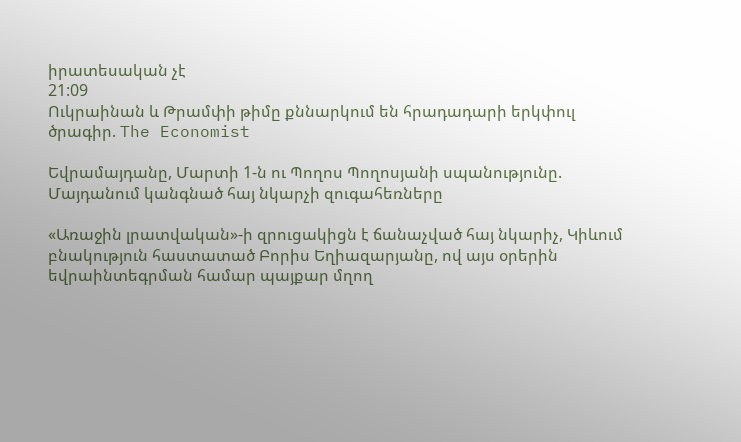իրատեսական չէ
21:09
Ուկրաինան և Թրամփի թիմը քննարկում են հրադադարի երկփուլ ծրագիր. The Economist

Եվրամայդանը, Մարտի 1-ն ու Պողոս Պողոսյանի սպանությունը. Մայդանում կանգնած հայ նկարչի զուգահեռները

«Առաջին լրատվական»-ի զրուցակիցն է ճանաչված հայ նկարիչ, Կիևում բնակություն հաստատած Բորիս Եղիազարյանը, ով այս օրերին եվրաինտեգրման համար պայքար մղող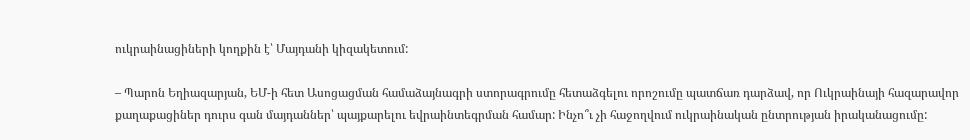ուկրաինացիների կողքին է՝ Մայդանի կիզակետում:

– Պարոն Եղիազարյան, ԵՄ-ի հետ Ասոցացման համաձայնագրի ստորագրումը հետաձգելու որոշումը պատճառ դարձավ, որ Ուկրաինայի հազարավոր քաղաքացիներ դուրս գան մայդաններ՝ պայքարելու եվրաինտեգրման համար: Ինչո՞ւ չի հաջողվում ուկրաինական ընտրության իրականացումը: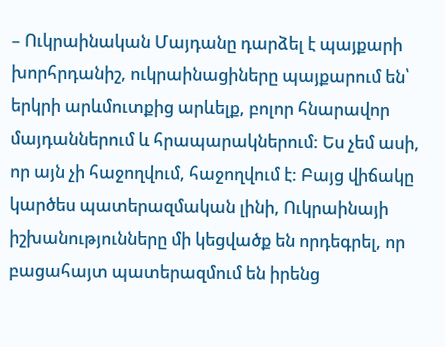– Ուկրաինական Մայդանը դարձել է պայքարի խորհրդանիշ, ուկրաինացիները պայքարում են՝ երկրի արևմուտքից արևելք, բոլոր հնարավոր մայդաններում և հրապարակներում: Ես չեմ ասի, որ այն չի հաջողվում, հաջողվում է: Բայց վիճակը կարծես պատերազմական լինի, Ուկրաինայի իշխանությունները մի կեցվածք են որդեգրել, որ բացահայտ պատերազմում են իրենց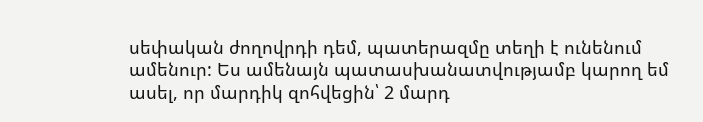սեփական ժողովրդի դեմ, պատերազմը տեղի է ունենում ամենուր: Ես ամենայն պատասխանատվությամբ կարող եմ ասել, որ մարդիկ զոհվեցին՝ 2 մարդ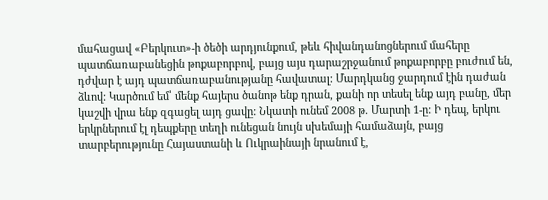մահացավ «Բերկուտ»-ի ծեծի արդյունքում, թեև հիվանդանոցներում մահերը պատճառաբանեցին թոքաբորբով, բայց այս դարաշրջանում թոքաբորբը բուժում են, դժվար է այդ պատճառաբանությանը հավատալ: Մարդկանց ջարդում էին դաժան ձևով: Կարծում եմ՝ մենք հայերս ծանոթ ենք դրան, քանի որ տեսել ենք այդ բանը, մեր կաշվի վրա ենք զգացել այդ ցավը: Նկատի ունեմ 2008 թ. Մարտի 1-ը: Ի դեպ, երկու երկրներում էլ դեպքերը տեղի ունեցան նույն սխեմայի համաձայն, բայց տարբերությունը Հայաստանի և Ուկրաինայի նրանում է,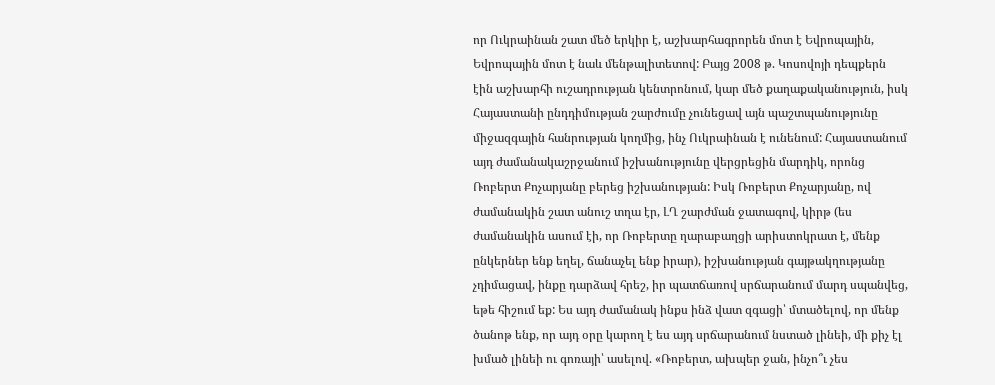որ Ուկրաինան շատ մեծ երկիր է, աշխարհագրորեն մոտ է Եվրոպային, Եվրոպային մոտ է նաև մենթալիտետով: Բայց 2008 թ. Կոսովոյի դեպքերն էին աշխարհի ուշադրության կենտրոնում, կար մեծ քաղաքականություն, իսկ Հայաստանի ընդդիմության շարժումը չունեցավ այն պաշտպանությունը միջազգային հանրության կողմից, ինչ Ուկրաինան է ունենում: Հայաստանում այդ ժամանակաշրջանում իշխանությունը վերցրեցին մարդիկ, որոնց Ռոբերտ Քոչարյանը բերեց իշխանության: Իսկ Ռոբերտ Քոչարյանը, ով ժամանակին շատ անուշ տղա էր, ԼՂ շարժման ջատագով, կիրթ (ես ժամանակին ասում էի, որ Ռոբերտը ղարաբաղցի արիստոկրատ է, մենք ընկերներ ենք եղել, ճանաչել ենք իրար), իշխանության գայթակղությանը չդիմացավ, ինքը դարձավ հրեշ, իր պատճառով սրճարանում մարդ սպանվեց, եթե հիշում եք: Ես այդ ժամանակ ինքս ինձ վատ զգացի՝ մտածելով, որ մենք ծանոթ ենք, որ այդ օրը կարող է ես այդ սրճարանում նստած լինեի, մի քիչ էլ խմած լինեի ու գոռայի՝ ասելով. «Ռոբերտ, ախպեր ջան, ինչո՞ւ չես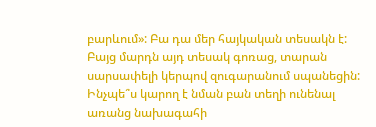բարևում»: Բա դա մեր հայկական տեսակն է: Բայց մարդն այդ տեսակ գոռաց, տարան սարսափելի կերպով զուգարանում սպանեցին: Ինչպե՞ս կարող է նման բան տեղի ունենալ առանց նախագահի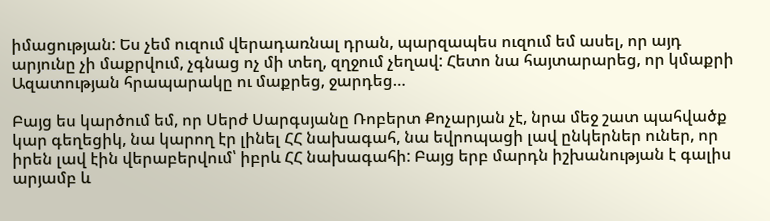իմացության: Ես չեմ ուզում վերադառնալ դրան, պարզապես ուզում եմ ասել, որ այդ արյունը չի մաքրվում, չգնաց ոչ մի տեղ, զղջում չեղավ: Հետո նա հայտարարեց, որ կմաքրի Ազատության հրապարակը ու մաքրեց, ջարդեց…

Բայց ես կարծում եմ, որ Սերժ Սարգսյանը Ռոբերտ Քոչարյան չէ, նրա մեջ շատ պահվածք կար գեղեցիկ, նա կարող էր լինել ՀՀ նախագահ, նա եվրոպացի լավ ընկերներ ուներ, որ իրեն լավ էին վերաբերվում՝ իբրև ՀՀ նախագահի: Բայց երբ մարդն իշխանության է գալիս արյամբ և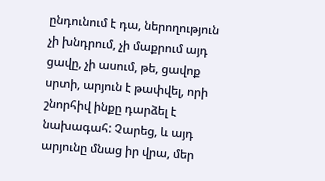ընդունում է դա, ներողություն չի խնդրում, չի մաքրում այդ ցավը, չի ասում, թե, ցավոք սրտի, արյուն է թափվել, որի շնորհիվ ինքը դարձել է նախագահ: Չարեց, և այդ արյունը մնաց իր վրա, մեր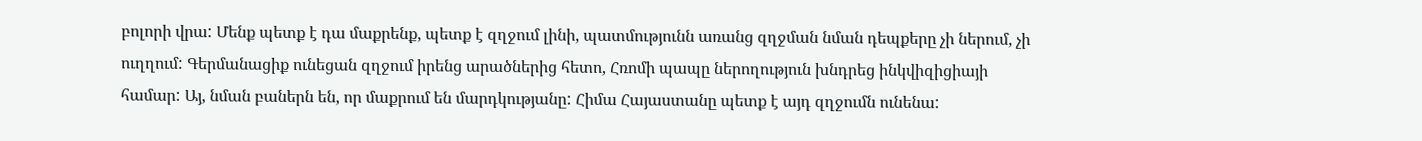բոլորի վրա: Մենք պետք է դա մաքրենք, պետք է զղջում լինի, պատմությունն առանց զղջման նման դեպքերը չի ներում, չի ուղղում: Գերմանացիք ունեցան զղջում իրենց արածներից հետո, Հռոմի պապը ներողություն խնդրեց ինկվիզիցիայի համար: Այ, նման բաներն են, որ մաքրում են մարդկությանը: Հիմա Հայաստանը պետք է այդ զղջումն ունենա: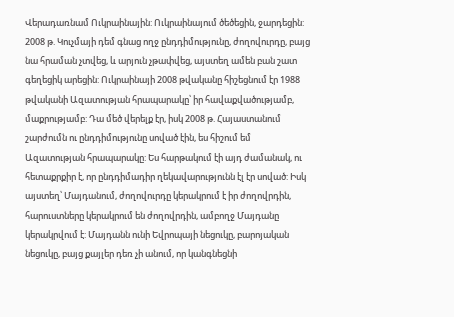Վերադառնամ Ուկրաինային: Ուկրաինայում ծեծեցին, ջարդեցին: 2008 թ. Կուչմայի դեմ գնաց ողջ ընդդիմությունը, ժողովուրդը, բայց նա հրաման չտվեց, և արյուն չթափվեց, այստեղ ամեն բան շատ գեղեցիկ արեցին: Ուկրաինայի 2008 թվականը հիշեցնում էր 1988 թվականի Ազատության հրապարակը՝ իր հավաքվածությամբ, մաքրությամբ: Դա մեծ վերելք էր, իսկ 2008 թ. Հայաստանում շարժումն ու ընդդիմությունը սոված էին, ես հիշում եմ Ազատության հրապարակը: Ես հարթակում էի այդ ժամանակ, ու հետաքրքիր է, որ ընդդիմադիր ղեկավարությունն էլ էր սոված: Իսկ այստեղ՝ Մայդանում, ժողովուրդը կերակրում է իր ժողովրդին, հարուստները կերակրում են ժողովրդին, ամբողջ Մայդանը կերակրվում է: Մայդանն ունի Եվրոպայի նեցուկը, բարոյական նեցուկը, բայց քայլեր դեռ չի անում, որ կանգնեցնի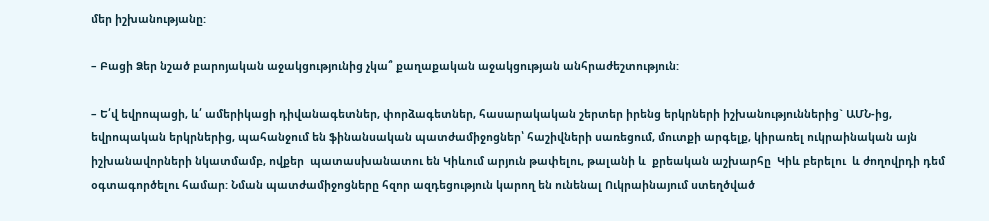մեր իշխանությանը:

– Բացի Ձեր նշած բարոյական աջակցությունից չկա՞ քաղաքական աջակցության անհրաժեշտություն:

– Ե՛վ եվրոպացի, և՛ ամերիկացի դիվանագետներ, փորձագետներ, հասարակական շերտեր իրենց երկրների իշխանություններից` ԱՄՆ-ից, եվրոպական երկրներից, պահանջում են ֆինանսական պատժամիջոցներ՝ հաշիվների սառեցում, մուտքի արգելք, կիրառել ուկրաինական այն իշխանավորների նկատմամբ, ովքեր  պատասխանատու են Կիևում արյուն թափելու, թալանի և  քրեական աշխարհը  Կիև բերելու  և ժողովրդի դեմ օգտագործելու համար: Նման պատժամիջոցները հզոր ազդեցություն կարող են ունենալ Ուկրաինայում ստեղծված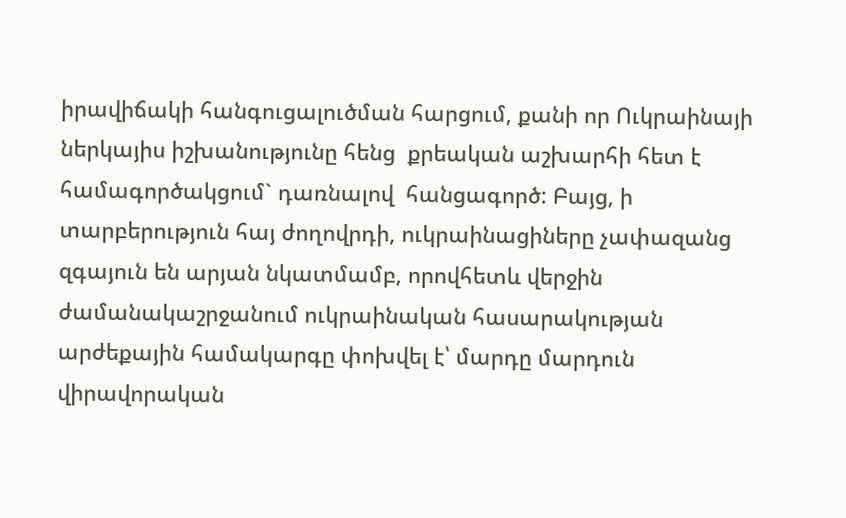իրավիճակի հանգուցալուծման հարցում, քանի որ Ուկրաինայի ներկայիս իշխանությունը հենց  քրեական աշխարհի հետ է համագործակցում` դառնալով  հանցագործ: Բայց, ի տարբերություն հայ ժողովրդի, ուկրաինացիները չափազանց զգայուն են արյան նկատմամբ, որովհետև վերջին ժամանակաշրջանում ուկրաինական հասարակության արժեքային համակարգը փոխվել է՝ մարդը մարդուն վիրավորական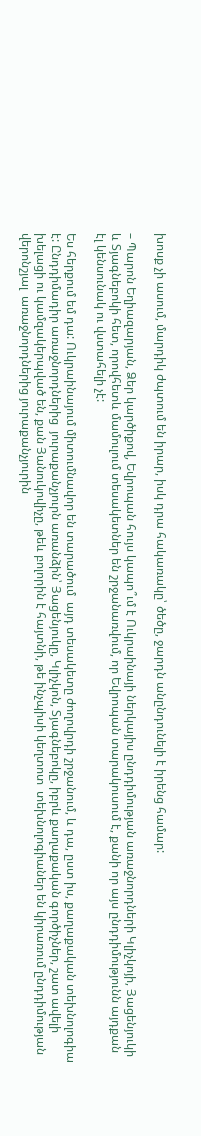խոսք չի ասում, մարդիկ ժպտում են իրար, իսկ դրա հակառակը՝ ծեծը, ջարդն անընդունելի է իրենց համար:

– Պարոն Եղիազարյան, Ձեր կարծիքով, Եվրոպան հույս կապո՞ւմ է Ուկրաինայի ներկայիս ընդդիմության առաջնորդների Կլիչկոյի, Յացենյուկի և Տյագնեբոկի հետ, որովհետև մամուլում տեսակետներ են շրջանառվում, որ Եվրոպան տարակուսում է, քանի որ այս ընդդիմությունն այդքան էլ կենսունակ ու վստահելի չէ:

Ես հերքում եմ դա: Ուկրաինայում միտումնավոր են տարածում  այդ տեսակետը ժողովրդի շրջանում, և դա, ըստ իս, քաղաքական տեխնոլոգիա է: Ընդդիմադիր առաջնորդներից  յուրաքանչյուրն առանձին՝ Յացենյուկը, Կլիչկոն, Տյագնեբոկը, իբրև քաղաքական գործիչներ, շատ ավելի  խելացի ու կամզակերպված են, քան Յանուկովիչը, թեև բոլորին է հայտնի, թե ինչպիսի կեղտոտ  տեխնոլոգիաներ են կիրառում ընդդիմության վերոնշյալ  առաջնորդներից յուրաքանչյուրին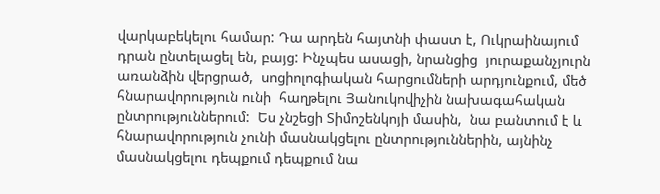վարկաբեկելու համար: Դա արդեն հայտնի փաստ է, Ուկրաինայում դրան ընտելացել են, բայց: Ինչպես ասացի, նրանցից  յուրաքանչյուրն առանձին վերցրած,  սոցիոլոգիական հարցումների արդյունքում, մեծ հնարավորություն ունի  հաղթելու Յանուկովիչին նախագահական ընտրություններում:  Ես չնշեցի Տիմոշենկոյի մասին,  նա բանտում է և հնարավորություն չունի մասնակցելու ընտրություններին, այնինչ  մասնակցելու դեպքում դեպքում նա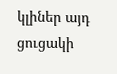կլիներ այդ ցուցակի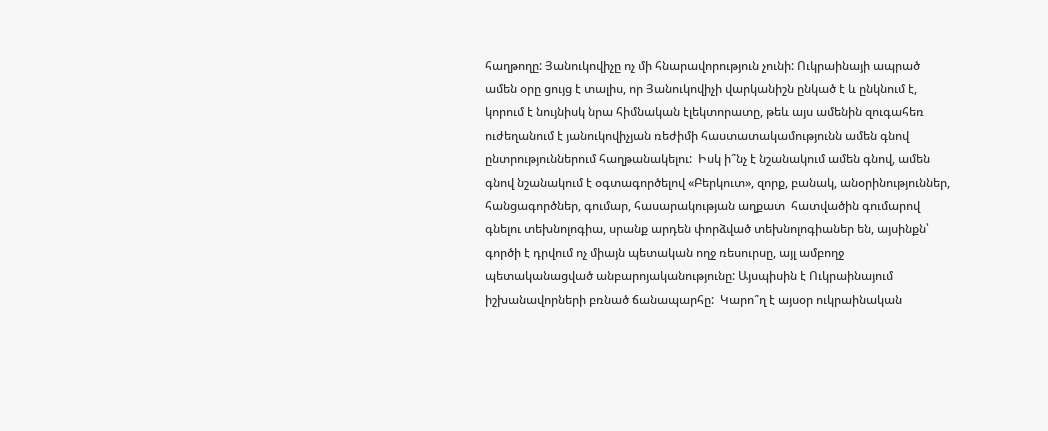հաղթողը: Յանուկովիչը ոչ մի հնարավորություն չունի: Ուկրաինայի ապրած ամեն օրը ցույց է տալիս, որ Յանուկովիչի վարկանիշն ընկած է և ընկնում է, կորում է նույնիսկ նրա հիմնական էլեկտորատը, թեև այս ամենին զուգահեռ  ուժեղանում է յանուկովիչյան ռեժիմի հաստատակամությունն ամեն գնով ընտրություններում հաղթանակելու:  Իսկ ի՞նչ է նշանակում ամեն գնով, ամեն գնով նշանակում է օգտագործելով «Բերկուտ», զորք, բանակ, անօրինություններ, հանցագործներ, գումար, հասարակության աղքատ  հատվածին գումարով գնելու տեխնոլոգիա, սրանք արդեն փորձված տեխնոլոգիաներ են, այսինքն՝  գործի է դրվում ոչ միայն պետական ողջ ռեսուրսը, այլ ամբողջ պետականացված անբարոյականությունը: Այսպիսին է Ուկրաինայում իշխանավորների բռնած ճանապարհը:  Կարո՞ղ է այսօր ուկրաինական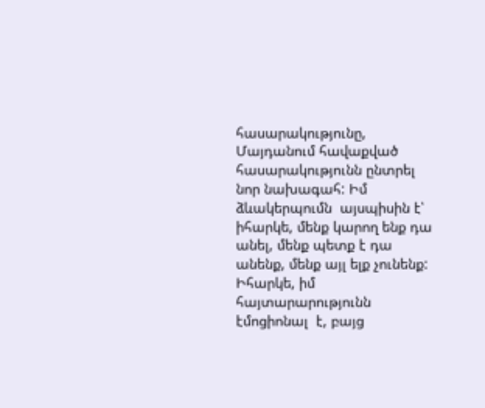հասարակությունը, Մայդանում հավաքված հասարակությունն ընտրել նոր նախագահ: Իմ ձևակերպումն  այսպիսին է՝ իհարկե, մենք կարող ենք դա անել, մենք պետք է դա անենք, մենք այլ ելք չունենք: Իհարկե, իմ հայտարարությունն էմոցիոնալ  է, բայց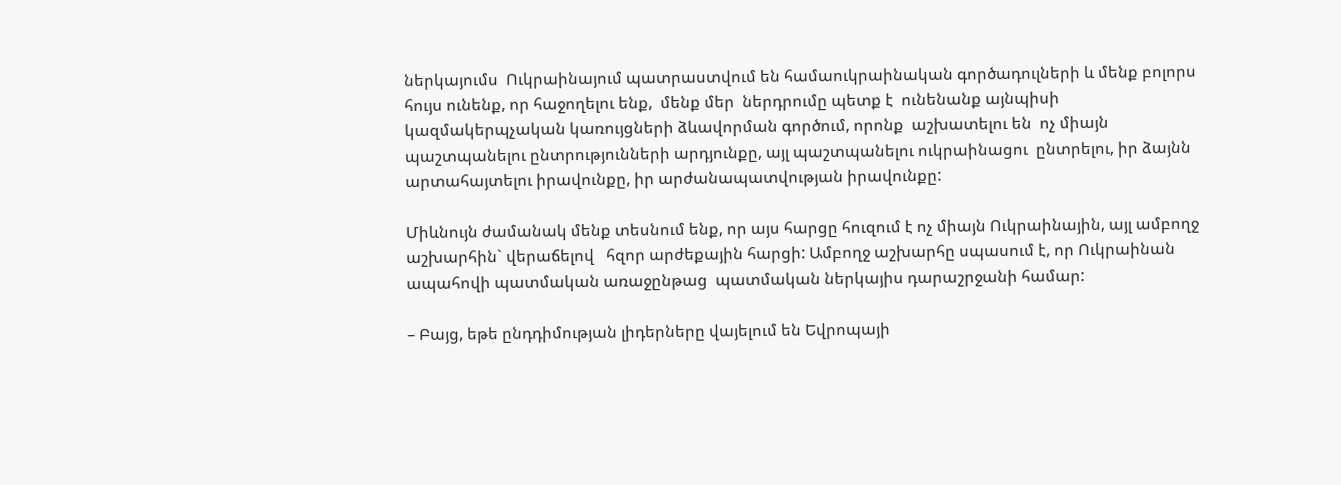ներկայումս  Ուկրաինայում պատրաստվում են համաուկրաինական գործադուլների և մենք բոլորս հույս ունենք, որ հաջողելու ենք,  մենք մեր  ներդրումը պետք է  ունենանք այնպիսի կազմակերպչական կառույցների ձևավորման գործում, որոնք  աշխատելու են  ոչ միայն  պաշտպանելու ընտրությունների արդյունքը, այլ պաշտպանելու ուկրաինացու  ընտրելու, իր ձայնն արտահայտելու իրավունքը, իր արժանապատվության իրավունքը:

Միևնույն ժամանակ մենք տեսնում ենք, որ այս հարցը հուզում է ոչ միայն Ուկրաինային, այլ ամբողջ աշխարհին` վերաճելով   հզոր արժեքային հարցի: Ամբողջ աշխարհը սպասում է, որ Ուկրաինան ապահովի պատմական առաջընթաց  պատմական ներկայիս դարաշրջանի համար:

– Բայց, եթե ընդդիմության լիդերները վայելում են Եվրոպայի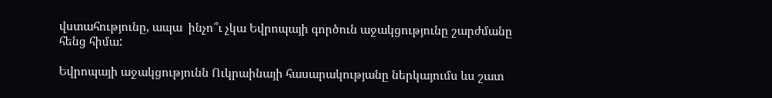վստահությունը, ապա  ինչո՞ւ չկա Եվրոպայի գործուն աջակցությունը շարժմանը հենց հիմա:

Եվրոպայի աջակցությունն Ուկրաինայի հասարակությանը ներկայումս ևս շատ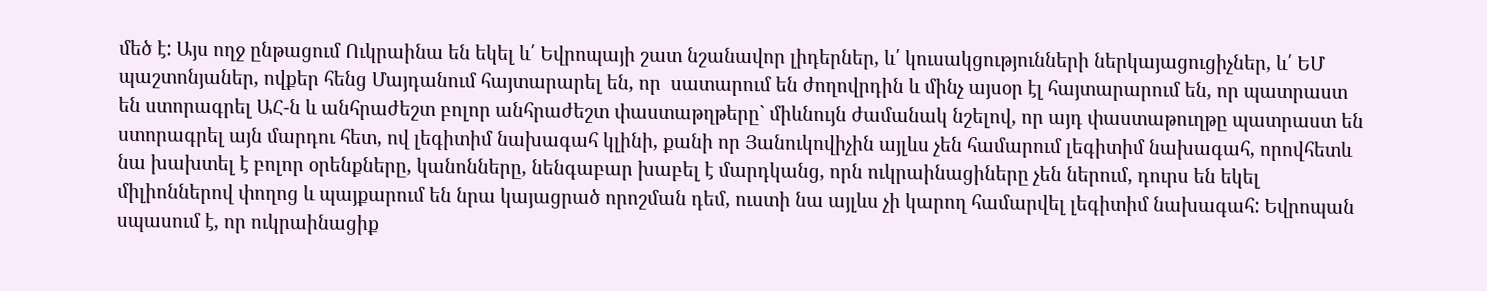մեծ է: Այս ողջ ընթացում Ուկրաինա են եկել և՛ Եվրոպայի շատ նշանավոր լիդերներ, և՛ կուսակցությունների ներկայացուցիչներ, և՛ ԵՄ պաշտոնյաներ, ովքեր հենց Մայդանում հայտարարել են, որ  սատարում են ժողովրդին և մինչ այսօր էլ հայտարարում են, որ պատրաստ են ստորագրել ԱՀ-ն և անհրաժեշտ բոլոր անհրաժեշտ փաստաթղթերը` միևնույն ժամանակ նշելով, որ այդ փաստաթուղթը պատրաստ են ստորագրել այն մարդու հետ, ով լեգիտիմ նախագահ կլինի, քանի որ Յանուկովիչին այլևս չեն համարում լեգիտիմ նախագահ, որովհետև նա խախտել է բոլոր օրենքները, կանոնները, նենգաբար խաբել է մարդկանց, որն ուկրաինացիները չեն ներում, դուրս են եկել միլիոններով փողոց և պայքարում են նրա կայացրած որոշման դեմ, ուստի նա այլևս չի կարող համարվել լեգիտիմ նախագահ: Եվրոպան սպասում է, որ ուկրաինացիք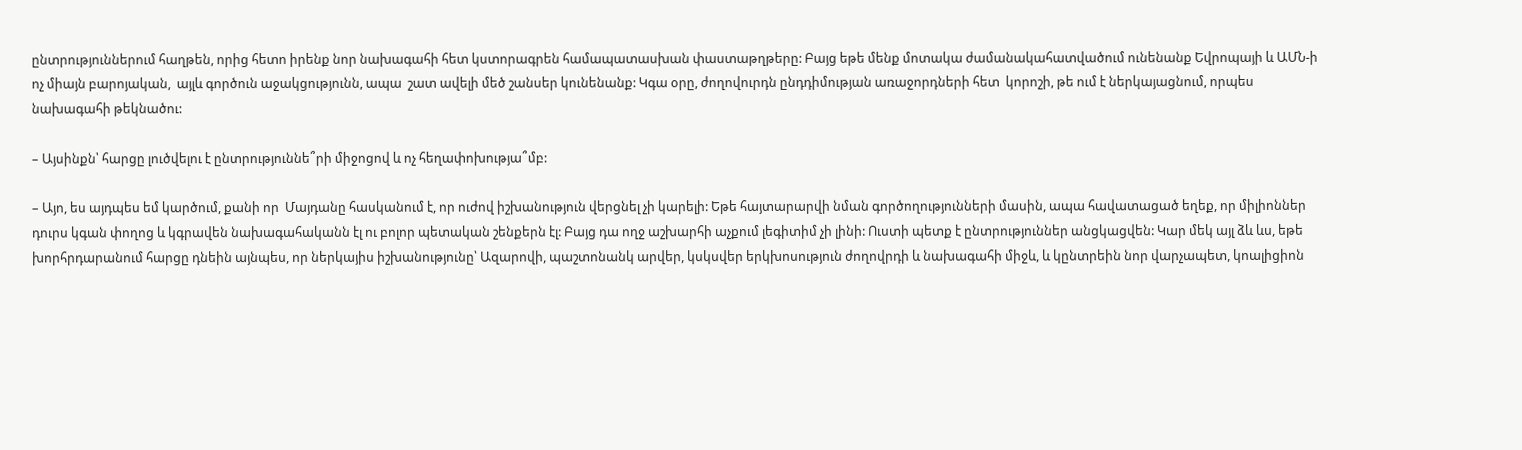ընտրություններում հաղթեն, որից հետո իրենք նոր նախագահի հետ կստորագրեն համապատասխան փաստաթղթերը: Բայց եթե մենք մոտակա ժամանակահատվածում ունենանք Եվրոպայի և ԱՄՆ-ի ոչ միայն բարոյական,  այլև գործուն աջակցությունն, ապա  շատ ավելի մեծ շանսեր կունենանք: Կգա օրը, ժողովուրդն ընդդիմության առաջորդների հետ  կորոշի, թե ում է ներկայացնում, որպես նախագահի թեկնածու:

– Այսինքն՝ հարցը լուծվելու է ընտրություննե՞րի միջոցով և ոչ հեղափոխությա՞մբ:

– Այո, ես այդպես եմ կարծում, քանի որ  Մայդանը հասկանում է, որ ուժով իշխանություն վերցնել չի կարելի: Եթե հայտարարվի նման գործողությունների մասին, ապա հավատացած եղեք, որ միլիոններ դուրս կգան փողոց և կգրավեն նախագահականն էլ ու բոլոր պետական շենքերն էլ: Բայց դա ողջ աշխարհի աչքում լեգիտիմ չի լինի: Ուստի պետք է ընտրություններ անցկացվեն: Կար մեկ այլ ձև ևս, եթե խորհրդարանում հարցը դնեին այնպես, որ ներկայիս իշխանությունը՝ Ազարովի, պաշտոնանկ արվեր, կսկսվեր երկխոսություն ժողովրդի և նախագահի միջև, և կընտրեին նոր վարչապետ, կոալիցիոն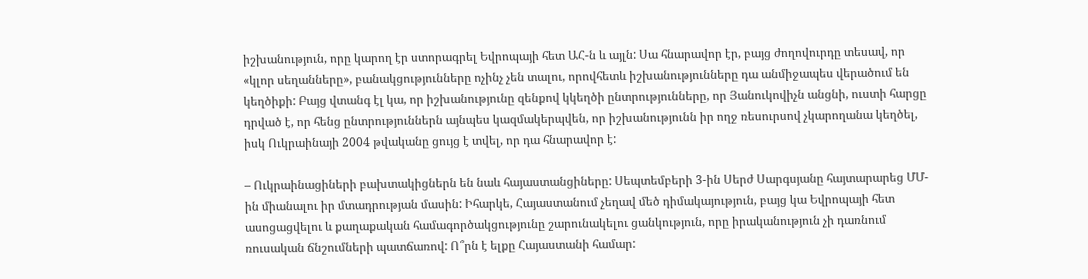իշխանություն, որը կարող էր ստորագրել Եվրոպայի հետ ԱՀ-ն և այլն: Սա հնարավոր էր, բայց ժողովուրդը տեսավ, որ «կլոր սեղանները», բանակցությունները ոչինչ չեն տալու, որովհետև իշխանությունները դա անմիջապես վերածում են կեղծիքի: Բայց վտանգ էլ կա, որ իշխանությունը զենքով կկեղծի ընտրությունները, որ Յանուկովիչն անցնի, ուստի հարցը դրված է, որ հենց ընտրություններն այնպես կազմակերպվեն, որ իշխանությունն իր ողջ ռեսուրսով չկարողանա կեղծել, իսկ Ուկրաինայի 2004 թվականը ցույց է տվել, որ դա հնարավոր է:

– Ուկրաինացիների բախտակիցներն են նաև հայաստանցիները: Սեպտեմբերի 3-ին Սերժ Սարգսյանը հայտարարեց ՄՄ-ին միանալու իր մտադրության մասին: Իհարկե, Հայաստանում չեղավ մեծ դիմակայություն, բայց կա Եվրոպայի հետ ասոցացվելու և քաղաքական համագործակցությունը շարունակելու ցանկություն, որը իրականություն չի դառնում ռուսական ճնշումների պատճառով: Ո՞րն է ելքը Հայաստանի համար: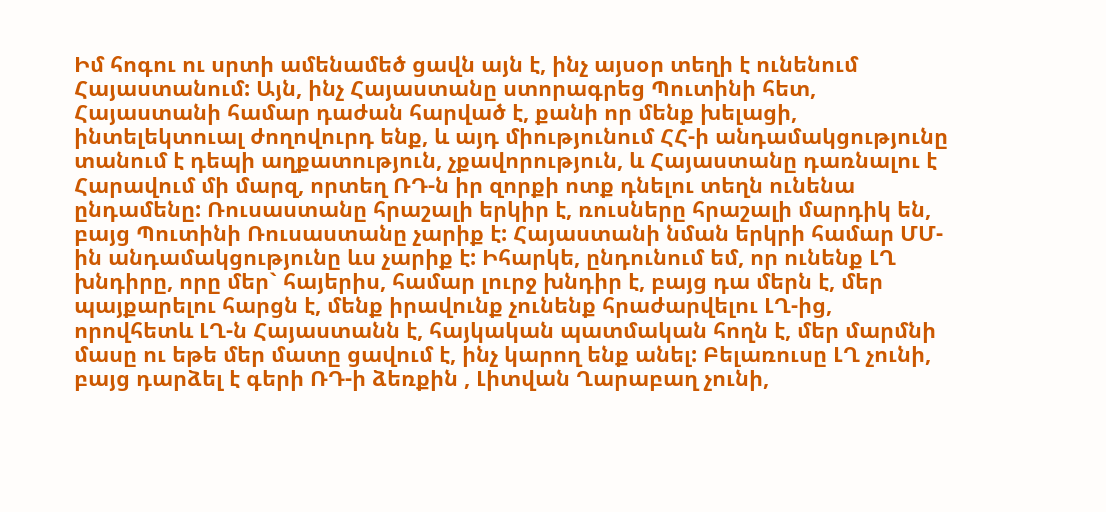Իմ հոգու ու սրտի ամենամեծ ցավն այն է, ինչ այսօր տեղի է ունենում Հայաստանում: Այն, ինչ Հայաստանը ստորագրեց Պուտինի հետ, Հայաստանի համար դաժան հարված է, քանի որ մենք խելացի, ինտելեկտուալ ժողովուրդ ենք, և այդ միությունում ՀՀ-ի անդամակցությունը տանում է դեպի աղքատություն, չքավորություն, և Հայաստանը դառնալու է Հարավում մի մարզ, որտեղ ՌԴ-ն իր զորքի ոտք դնելու տեղն ունենա ընդամենը: Ռուսաստանը հրաշալի երկիր է, ռուսները հրաշալի մարդիկ են, բայց Պուտինի Ռուսաստանը չարիք է: Հայաստանի նման երկրի համար ՄՄ-ին անդամակցությունը ևս չարիք է: Իհարկե, ընդունում եմ, որ ունենք ԼՂ խնդիրը, որը մեր` հայերիս, համար լուրջ խնդիր է, բայց դա մերն է, մեր պայքարելու հարցն է, մենք իրավունք չունենք հրաժարվելու ԼՂ-ից, որովհետև ԼՂ-ն Հայաստանն է, հայկական պատմական հողն է, մեր մարմնի մասը ու եթե մեր մատը ցավում է, ինչ կարող ենք անել: Բելառուսը ԼՂ չունի, բայց դարձել է գերի ՌԴ-ի ձեռքին , Լիտվան Ղարաբաղ չունի,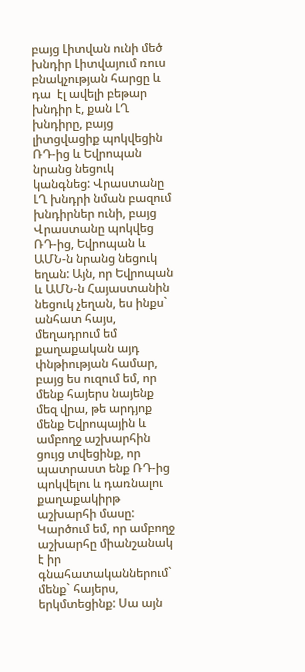բայց Լիտվան ունի մեծ խնդիր Լիտվայում ռուս բնակչության հարցը և դա  էլ ավելի բեթար խնդիր է, քան ԼՂ խնդիրը, բայց  լիտցվացիք պոկվեցին ՌԴ-ից և Եվրոպան նրանց նեցուկ կանգնեց: Վրաստանը ԼՂ խնդրի նման բազում խնդիրներ ունի, բայց Վրաստանը պոկվեց ՌԴ-ից, Եվրոպան և ԱՄՆ-ն նրանց նեցուկ եղան: Այն, որ Եվրոպան և ԱՄՆ-ն Հայաստանին նեցուկ չեղան, ես ինքս` անհատ հայս, մեղադրում եմ  քաղաքական այդ փնթիության համար, բայց ես ուզում եմ, որ մենք հայերս նայենք մեզ վրա, թե արդյոք մենք Եվրոպային և ամբողջ աշխարհին ցույց տվեցինք, որ պատրաստ ենք ՌԴ-ից պոկվելու և դառնալու քաղաքակիրթ աշխարհի մասը: Կարծում եմ, որ ամբողջ աշխարհը միանշանակ է իր գնահատականներում` մենք` հայերս, երկմտեցինք: Սա այն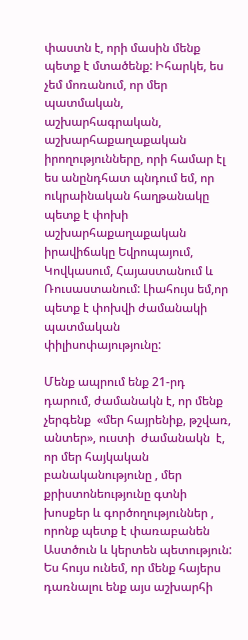փաստն է, որի մասին մենք պետք է մտածենք: Իհարկե, ես չեմ մոռանում, որ մեր պատմական, աշխարհագրական, աշխարհաքաղաքական իրողությունները, որի համար էլ ես անընդհատ պնդում եմ, որ ուկրաինական հաղթանակը պետք է փոխի աշխարհաքաղաքական իրավիճակը Եվրոպայում, Կովկասում, Հայաստանում և Ռուսաստանում: Լիահույս եմ,որ պետք է փոխվի ժամանակի պատմական փիլիսոփայությունը:

Մենք ապրում ենք 21-րդ դարում, ժամանակն է, որ մենք չերգենք  «մեր հայրենիք, թշվառ, անտեր», ուստի  ժամանակն  է, որ մեր հայկական բանականությունը , մեր քրիստոնեությունը գտնի խոսքեր և գործողություններ , որոնք պետք է փառաբանեն Աստծուն և կերտեն պետություն: Ես հույս ունեմ, որ մենք հայերս դառնալու ենք այս աշխարհի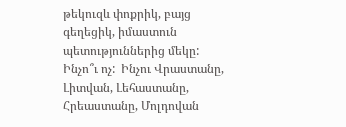թեկուզև փոքրիկ, բայց գեղեցիկ, իմաստուն պետություններից մեկը: Ինչո՞ւ ոչ:  Ինչու Վրաստանը, Լիտվան, Լեհաստանը, Հրեաստանը, Մոլդովան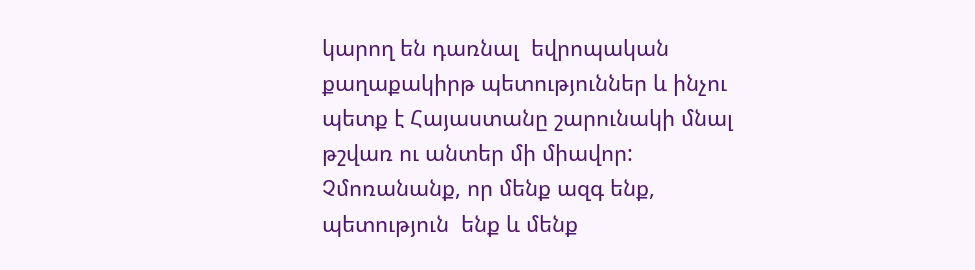կարող են դառնալ  եվրոպական քաղաքակիրթ պետություններ և ինչու պետք է Հայաստանը շարունակի մնալ   թշվառ ու անտեր մի միավոր: Չմոռանանք, որ մենք ազգ ենք, պետություն  ենք և մենք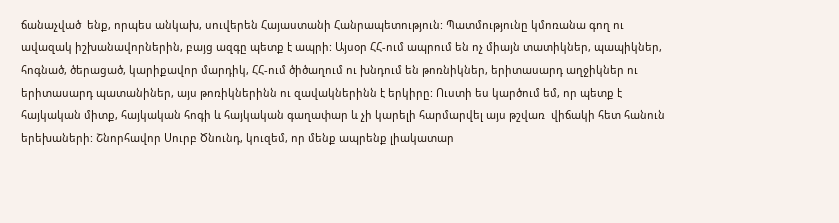ճանաչված  ենք, որպես անկախ, սուվերեն Հայաստանի Հանրապետություն: Պատմությունը կմոռանա գող ու ավազակ իշխանավորներին, բայց ազգը պետք է ապրի: Այսօր ՀՀ-ում ապրում են ոչ միայն տատիկներ, պապիկներ, հոգնած, ծերացած, կարիքավոր մարդիկ, ՀՀ-ում ծիծաղում ու խնդում են թոռնիկներ, երիտասարդ աղջիկներ ու երիտասարդ պատանիներ, այս թոռիկներինն ու զավակներինն է երկիրը: Ուստի ես կարծում եմ, որ պետք է հայկական միտք, հայկական հոգի և հայկական գաղափար և չի կարելի հարմարվել այս թշվառ  վիճակի հետ հանուն երեխաների: Շնորհավոր Սուրբ Ծնունդ, կուզեմ, որ մենք ապրենք լիակատար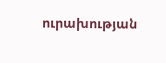ուրախության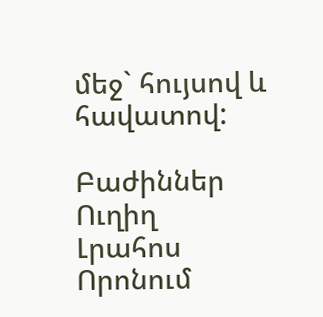մեջ` հույսով և հավատով:

Բաժիններ
Ուղիղ
Լրահոս
Որոնում